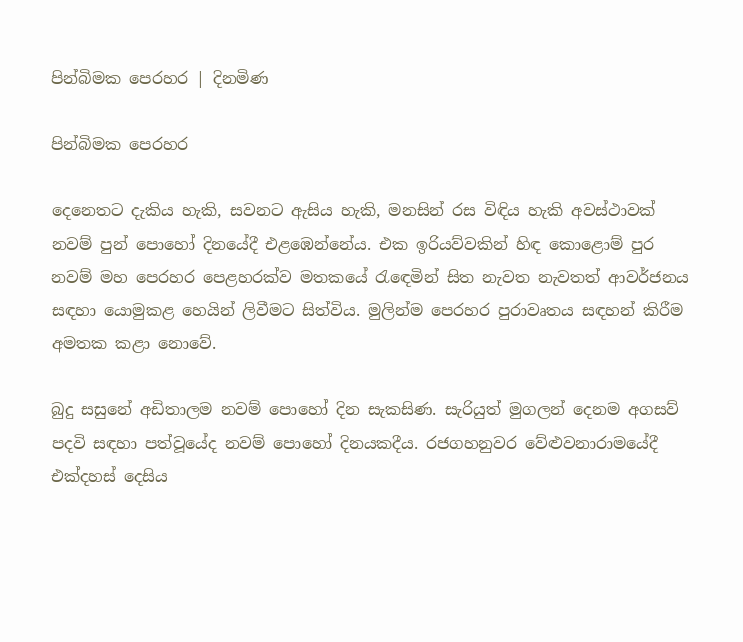පින්බිමක පෙරහර | දිනමිණ

පින්බිමක පෙරහර

දෙනෙතට දැකිය හැකි, සවනට ඇසිය හැකි, මනසින් රස විඳිය හැකි අවස්ථාවක් නවම් පුන් පොහෝ දිනයේදී එළඹෙන්නේය. එක ඉරියව්වකින් හිඳ කොළොම් පුර නවම් මහ පෙරහර පෙළහරක්ව මතකයේ රැ‍ඳෙමින් සිත නැවත නැවතත් ආවර්ජනය සඳහා යොමුකළ හෙයින් ලිවීමට සිත්විය. මුලින්ම පෙරහර පුරාවෘතය සඳහන් කිරීම අමතක කළා ‍නොවේ.

බුදු සසුනේ අඩිතාලම නවම් පොහෝ දින සැකසිණ. සැරියුත් මුගලන් දෙනම අගසව් පදවි සඳහා පත්වූයේද නවම් පොහෝ දිනයකදීය. රජගහනුවර වේළුවනාරාමයේදී එක්දහස් දෙසිය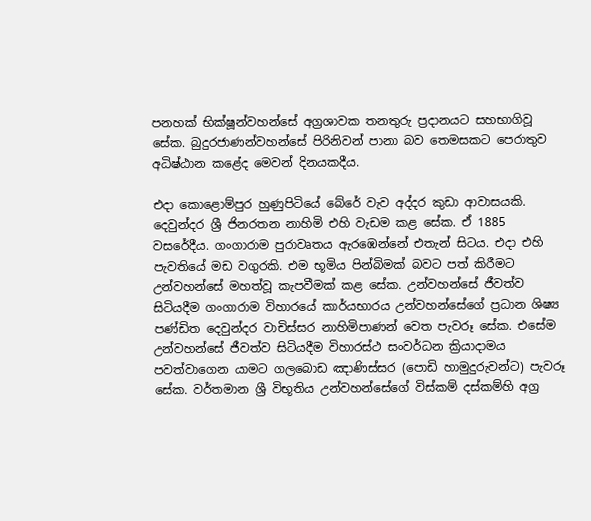පනහක් භික්ෂූන්වහන්සේ අග්‍රශාවක තනතුරු ප්‍රදානයට සහභාගිවූ සේක. බුදුරජාණන්වහන්සේ පිරිනිවන් පානා බව තෙමසකට පෙරාතුව අධිෂ්ඨාන කළේද මෙවන් දිනයකදීය.

එදා කොළොම්පුර හුණුපිටියේ බේරේ වැව අද්දර කුඩා ආවාසයකි. දෙවුන්දර ශ්‍රී ජිනරතන නාහිමි එහි වැඩම කළ සේක. ඒ 1885 වසරේදීය. ගංගාරාම පුරාවෘතය ඇරඹෙන්නේ එතැන් සිටය. එදා එහි පැවතියේ මඩ වගුරකි. එම භූමිය පින්බිමක් බවට පත් කිරීමට උන්වහන්සේ මහත්වූ කැපවීමක් කළ සේක. උන්වහන්සේ ජීවත්ව සිටියදීම ගංගාරාම විහාරයේ කාර්යභාරය උන්වහන්සේගේ ප්‍රධාන ශිෂ්‍ය පණ්ඩිත දෙවුන්දර වාචිස්සර නාහිමිපාණන් වෙත පැවරූ සේක. එසේම උන්වහන්සේ ජීවත්ව සිටියදීම විහාරස්ථ සංවර්ධන ක්‍රියාදාමය පවත්වාගෙන යාමට ගලබොඩ ඤාණිස්සර (පොඩි හාමුදුරුවන්ට) පැවරූ සේක. වර්තමාන ශ්‍රී විභූතිය උන්වහන්සේගේ විස්කම් දස්කම්හි අග්‍ර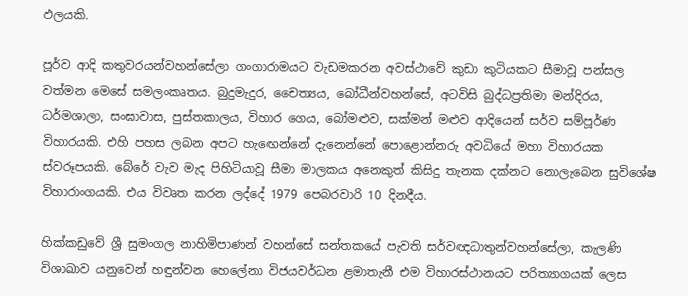ඵලයකි.

පූර්ව ආදි කතුවරයන්වහන්සේලා ගංගාරාමයට වැඩමකරන අවස්ථාවේ කුඩා කුටියකට සීමාවූ පන්සල වත්මන මෙසේ සමලංකෘතය. බුදුමැදුර, චෛත්‍යය, බෝධීන්වහන්සේ, අටවිසි බුද්ධප්‍රතිමා මන්දිරය, ධර්මශාලා, සංඝාවාස, පුස්තකාලය, විහාර ගෙය, බෝමළුව, සක්මන් මළුව ආදියෙන් සර්ව සම්පූර්ණ විහාරයකි. එහි පහස ලබන අපට හැ‍ඟෙන්නේ දැනෙන්නේ පොළොන්නරු අවධියේ මහා විහාරයක ස්වරූපයකි. බේරේ වැව මැද පිහිටියාවූ සීමා මාලකය අනෙකුත් කිසිදු තැනක දක්නට නොලැබෙන සුවිශේෂ විහාරාංගයකි. එය විවෘත කරන ලද්දේ 1979 පෙබරවාරි 10 දිනදීය.

හික්කඩුවේ ශ්‍රී සුමංගල නාහිමිපාණන් වහන්සේ සන්තකයේ පැවති සර්වඥධාතුන්වහන්සේලා, කැලණි විශාඛාව යනුවෙන් හඳුන්වන හෙලේනා විජයවර්ධන ළමාතැනී එම විහාරස්ථානයට පරිත්‍යාගයක් ලෙස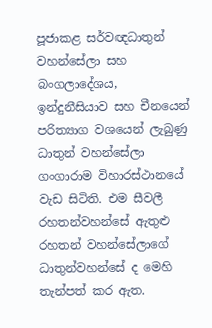පූජාකළ සර්වඥධාතුන් වහන්සේලා සහ බංගලාදේශය, ඉන්දුනීසියාව සහ චීනයෙන් පරිත්‍යාග වශයෙන් ලැබුණු ධාතුන් වහන්සේලා ගංගාරාම විහාරස්ථානයේ වැඩ සිටිති. එම සීවලී රහතන්වහන්සේ ඇතුළු රහතන් වහන්සේලාගේ ධාතුන්වහන්සේ ද මෙහි තැන්පත් කර ඇත.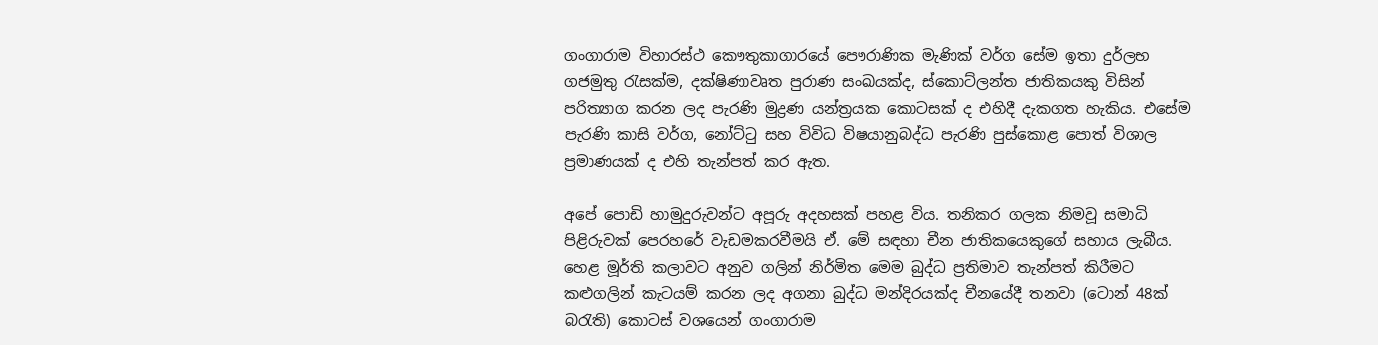ගංගාරාම විහාරස්ථ කෞතුකාගාරයේ පෞරාණික මැණික් වර්ග සේම ඉතා දුර්ලභ ගජමුතු රැසක්ම, දක්ෂිණාවෘත පුරාණ සංඛයක්ද, ස්කොට්ලන්ත ජාතිකයකු විසින් පරිත්‍යාග කරන ලද පැරණි මුද්‍රණ යන්ත්‍රයක කොටසක් ද එහිදී දැකගත හැකිය. එසේම පැරණි කාසි වර්ග, නෝට්ටු සහ විවිධ විෂයානුබද්ධ පැරණි පුස්කොළ පොත් විශාල ප්‍රමාණයක් ද එහි තැන්පත් කර ඇත.

අපේ පොඩි හාමුදුරුවන්ට අපූරු අදහසක් පහළ විය. තනිකර ගලක නිමවූ සමාධි පිළිරුවක් පෙර‍‍හරේ වැඩමකරවීමයි ඒ. මේ සඳහා චීන ජාතිකයෙකුගේ සහාය ලැබීය. හෙළ මූර්ති කලාවට අනුව ගලින් නිර්මිත මෙම බුද්ධ ප්‍රතිමාව තැන්පත් කිරීමට කළුගලින් කැටයම් කරන ලද අගනා බුද්ධ මන්දිරයක්ද චීනයේදී තනවා (ටොන් 48ක් බරැති) කොටස් වශයෙන් ගංගාරාම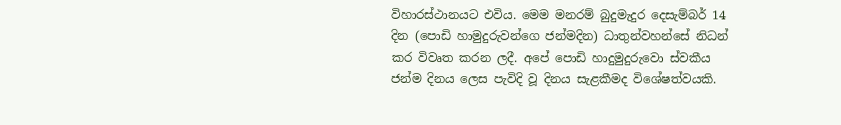විහාරස්ථානයට එවිය. මෙම මනරම් බුදුමැදුර දෙසැම්බර් 14 දින (පොඩි හාමුදුරුවන්ගෙ ජන්මදින) ධාතුන්වහන්සේ නිධන් කර විවෘත කරන ලදී. අපේ පොඩි හාදුමුදුරුවො ස්වකීය ජන්ම දිනය ලෙස පැවිදි වූ දිනය සැළකීමද විශේෂත්වයකි.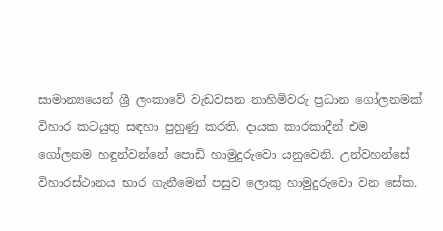සාමාන්‍යයෙන් ශ්‍රී ලංකාවේ වැඩවසන නාහිමිවරු ප්‍රධාන ගෝලනමක් විහාර කටයුතු සඳහා පුහුණු කරති. දායක කාරකාදීන් එම ගෝලනම හඳුන්වන්නේ පොඩි හාමුදුරුවො යනුවෙනි. උන්වහන්සේ විහාරස්ථානය භාර ගැනීමෙන් පසුව ලොකු හාමුදුරුවො වන සේක.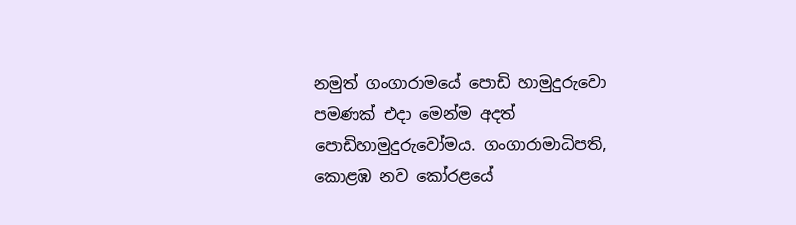නමුත් ගංගාරාමයේ පොඩි හාමුදුරුවො පමණක් එදා මෙන්ම අදත් පොඩිහාමුදුරුවෝමය. ගංගාරාමාධිපති, කොළඹ නව කෝරළයේ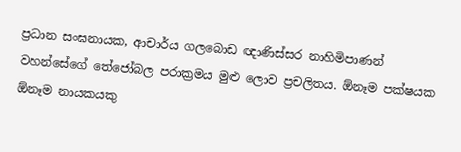ප්‍රධාන සංඝනායක, ආචාර්ය ගලබොඩ ඥාණිස්සර නාහිමිපාණන් වහන්සේගේ තේජෝබල පරාක්‍රමය මුළු ලොව ප්‍රචලිතය. ඕනෑම පක්ෂයක ඕනෑම නායකයකු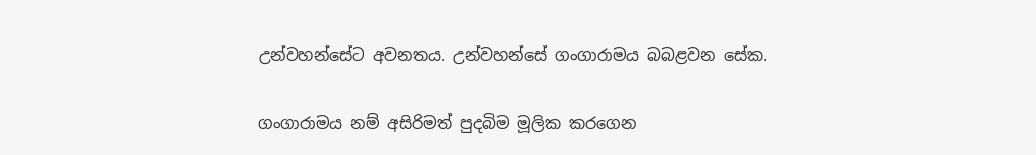උන්වහන්සේට අවනතය. උන්වහන්සේ ගංගාරාමය බබළවන සේක.

ගංගාරාමය නම් අසිරිමත් පුදබිම මූලික කරගෙන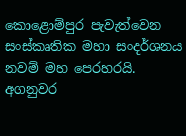කොළොම්පුර පැවැත්වෙන සංස්කෘතික මහා සංදර්ශනය නවම් මහ පෙරහරයි. අගනුවර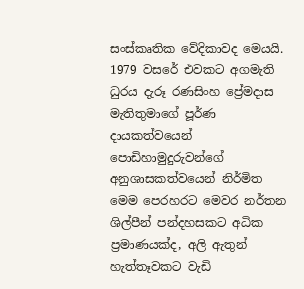සංස්කෘතික වේදිකාවද මෙයයි. 1979 වසරේ එවකට අගමැති ධුරය දැරූ රණසිංහ ප්‍රේමදාස මැතිතුමාගේ පූර්ණ දායකත්වයෙන් පොඩිහාමුදුරුවන්ගේ අනුශාසකත්වයෙන් නිර්මිත මෙම පෙරහරට මෙවර නර්තන ශිල්පීන් පන්දහසකට අධික ප්‍රමාණයක්ද, අලි ඇතුන් හැත්තෑවකට වැඩි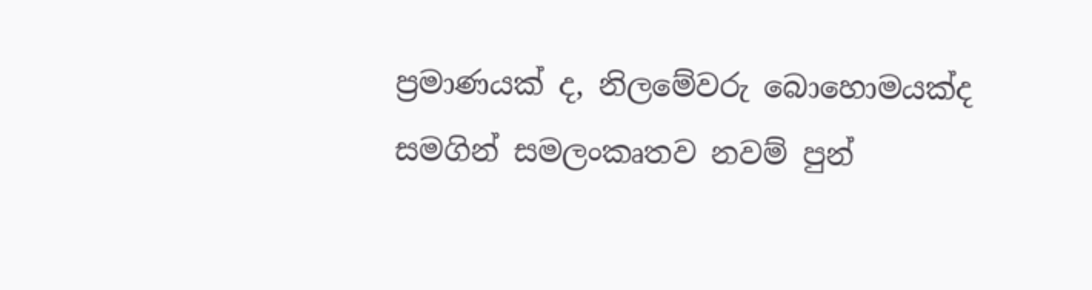ප්‍රමාණයක් ද, නිලමේවරු බොහොමයක්ද සමගින් සමලංකෘතව නවම් පුන්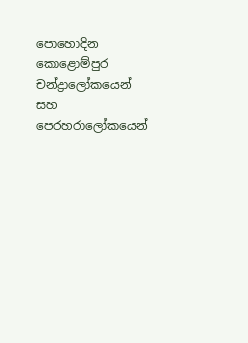පොහොදින කොළොම්පුර චන්ද්‍රාලෝකයෙන් සහ පෙරහරාලෝකයෙන්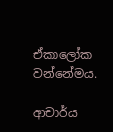ඒකාලෝක වන්නේමය.

ආචාර්ය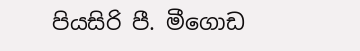පියසිරි පී. මීගොඩ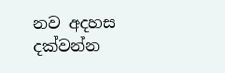නව අදහස දක්වන්න